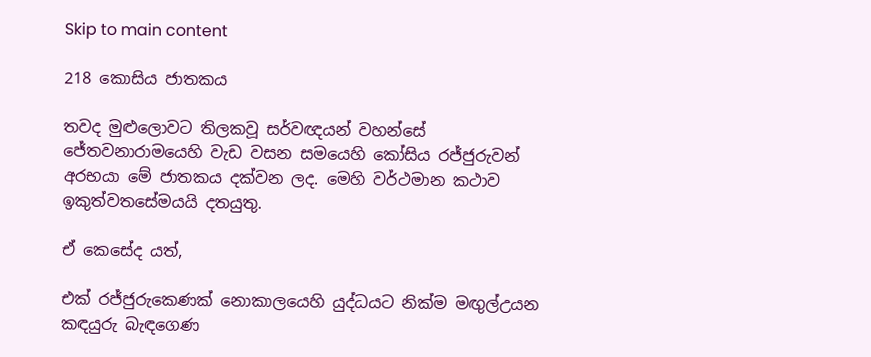Skip to main content

218 කොසිය ජාතකය

තවද මුළුලොවට තිලකවූ සර්වඥයන් වහන්සේ ජේතවනාරාමයෙහි වැඩ වසන සමයෙහි කෝසිය රජ්ජුරුවන් අරභයා මේ ජාතකය දක්වන ලද. මෙහි වර්ථමාන කථාව ඉකුත්වතසේමයයි දතයුතු.

ඒ කෙසේද යත්,

එක් රජ්ජුරුකෙණක් නොකාලයෙහි යුද්ධයට නික්ම මඟුල්උයන කඳයුරු බැඳගෙණ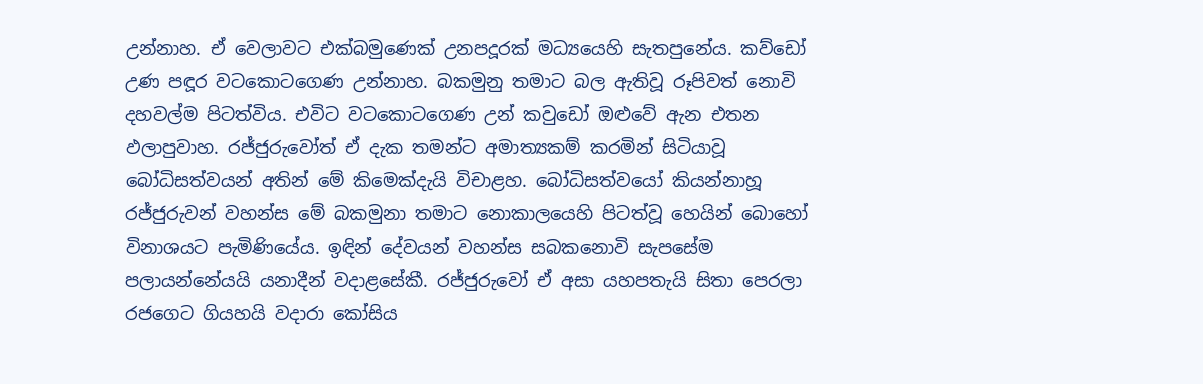උන්නාහ. ඒ වෙලාවට එක්බමුණෙක් උනපදූරක් මධ්‍යයෙහි සැතපුනේය. කව්ඩෝ උණ පඳූර වටකොටගෙණ උන්නාහ. බකමුනු තමාට බල ඇතිවූ රූපිවත් නොවි දහවල්ම පිටත්විය. එවිට වටකොටගෙණ උන් කවුඩෝ ඔළුවේ ඇන එතන ඵලාපුවාහ. රජ්ජුරුවෝත් ඒ දැක තමන්ට අමාත්‍යකම් කරමින් සිටියාවූ බෝධිසත්වයන් අතින් මේ කිමෙක්දැයි විචාළහ. බෝධිසත්වයෝ කියන්නාහූ රජ්ජුරුවන් වහන්ස මේ බකමුනා තමාට නොකාලයෙහි පිටත්වූ හෙයින් බොහෝ විනාශයට පැමිණියේය. ඉඳින් දේවයන් වහන්ස සබකනොවි සැපසේම පලායන්නේයයි යනාදීන් වදාළසේකී. රජ්ජුරුවෝ ඒ අසා යහපතැයි සිතා පෙරලා රජගෙට ගියහයි වදාරා කෝසිය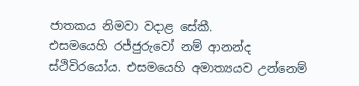ජාතකය නිමවා වදාළ සේකී.
එසමයෙහි රජ්ජුරුවෝ නම් ආනන්ද ස්ථිවිරයෝය. එසමයෙහි අමාත්‍යයව උන්නෙම්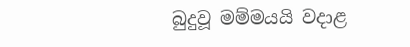බුදුවූ මම්මයයි වදාළ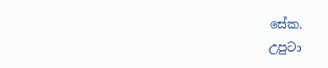සේක.
උපුටා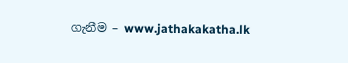ගැනීම – www.jathakakatha.lk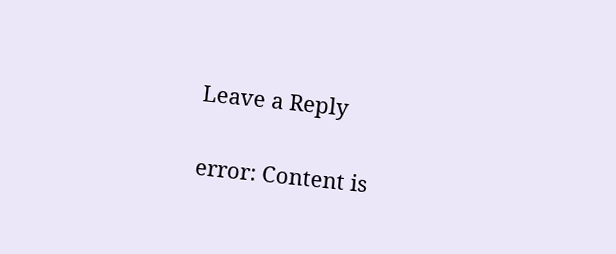Leave a Reply

error: Content is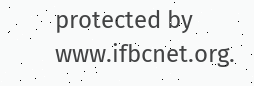protected by www.ifbcnet.org.